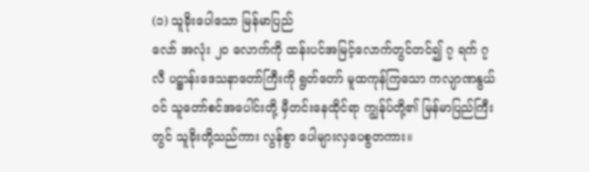(၁) သူခိုးပေါသော မြန်မာပြည်
လော် အလုံး ၂၀ လောက်ကို ထန်းပင်အမြင့်လောက်တွင်တင်၍ ၇ ရက် ၇ လီ ပဋ္ဌာန်းဒေသနာတော်ကြီးကို ရွတ်တော် မူထကုန်ကြသော ကလျာဏနွယ်ဝင် သူတော်စင်အပေါင်းတို့ မှီတင်းနေထိုင်ရာ ကျွန်ုပ်တို့၏ မြန်မာပြည်ကြီးတွင် သူခိုးတို့သည်ကား လွန်စွာ ပေါများလှပေစွတကား။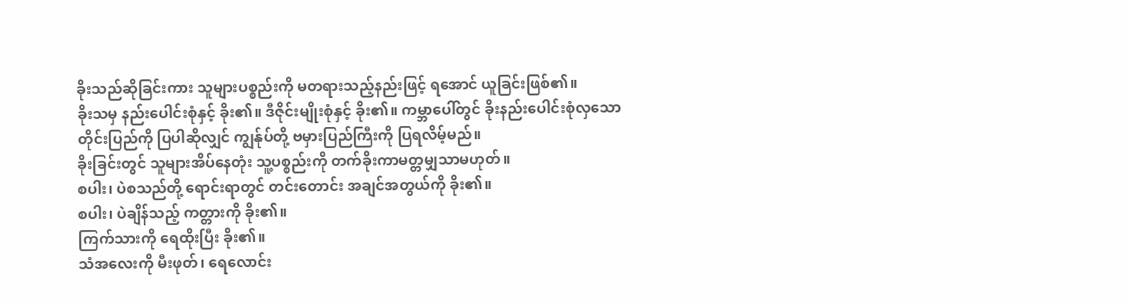ခိုးသည်ဆိုခြင်းကား သူများပစ္စည်းကို မတရားသည့်နည်းဖြင့် ရအောင် ယူခြင်းဖြစ်၏။
ခိုးသမှ နည်းပေါင်းစုံနှင့် ခိုး၏။ ဒီဇိုင်းမျိုးစုံနှင့် ခိုး၏။ ကမ္ဘာပေါ်တွင် ခိုးနည်းပေါင်းစုံလှသောတိုင်းပြည်ကို ပြပါဆိုလျှင် ကျွန်ုပ်တို့ ဗမှားပြည်ကြီးကို ပြရလိမ့်မည်။
ခိုးခြင်းတွင် သူများအိပ်နေတုံး သူ့ပစ္စည်းကို တက်ခိုးကာမတ္တမျှသာမဟုတ်။
စပါး၊ ပဲစသည်တို့ ရောင်းရာတွင် တင်းတောင်း အချင်အတွယ်ကို ခိုး၏။
စပါး၊ ပဲချိန်သည့် ကတ္တားကို ခိုး၏။
ကြက်သားကို ရေထိုးပြီး ခိုး၏။
သံအလေးကို မီးဖုတ်၊ ရေလောင်း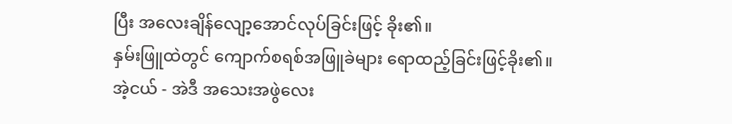ပြီး အလေးချိန်လျော့အောင်လုပ်ခြင်းဖြင့် ခိုး၏။
နှမ်းဖြူထဲတွင် ကျောက်စရစ်အဖြူခဲများ ရောထည့်ခြင်းဖြင့်ခိုး၏။
အဲ့ငယ် - အဲဒီ အသေးအဖွဲလေး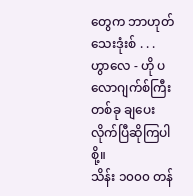တွေက ဘာဟုတ်သေးဒုံးစ် . . .
ဟွာလေ - ဟို ပလောဂျက်စ်ကြီးတစ်ခု ချပေးလိုက်ပြီဆိုကြပါစို့။
သိန်း ၁၀၀၀ တန်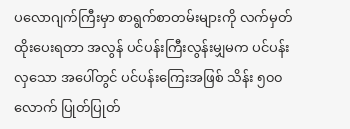ပလောဂျက်ကြီးမှာ စာရွက်စာတမ်းများကို လက်မှတ်ထိုးပေးရတာ အလွန် ပင်ပန်းကြီးလွန်းမျှမက ပင်ပန်းလှသော အပေါ်တွင် ပင်ပန်းကြေးအဖြစ် သိန်း ၅၀၀ လောက် ပြုတ်ပြုတ်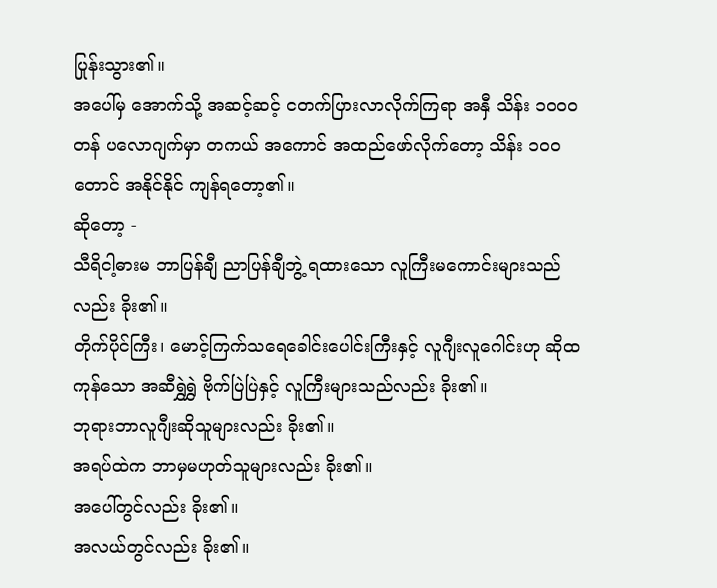ပြုန်းသွား၏။
အပေါ်မှ အောက်သို့ အဆင့်ဆင့် ငတက်ပြားလာလိုက်ကြရာ အနှီ သိန်း ၁၀၀၀ တန် ပလောဂျက်မှာ တကယ် အကောင် အထည်ဖော်လိုက်တော့ သိန်း ၁၀၀ တောင် အနိုင်နိုင် ကျန်ရတော့၏။
ဆိုတော့ -
သီရိငါ့ဓားမ ဘာပြန်ချီ ညာပြန်ချီဘွဲ့ ရထားသော လူကြီးမကောင်းများသည်လည်း ခိုး၏။
တိုက်ပိုင်ကြီး၊ မောင့်ကြက်သရေခေါင်းပေါင်းကြီးနှင့် လူဂျီးလူဂေါင်းဟု ဆိုထကုန်သော အဆီရွှဲရွှဲ ဗိုက်ပြဲပြဲနှင့် လူကြီးများသည်လည်း ခိုး၏။
ဘုရားဘာလူဂျီးဆိုသူများလည်း ခိုး၏။
အရပ်ထဲက ဘာမှမဟုတ်သူများလည်း ခိုး၏။
အပေါ်တွင်လည်း ခိုး၏။
အလယ်တွင်လည်း ခိုး၏။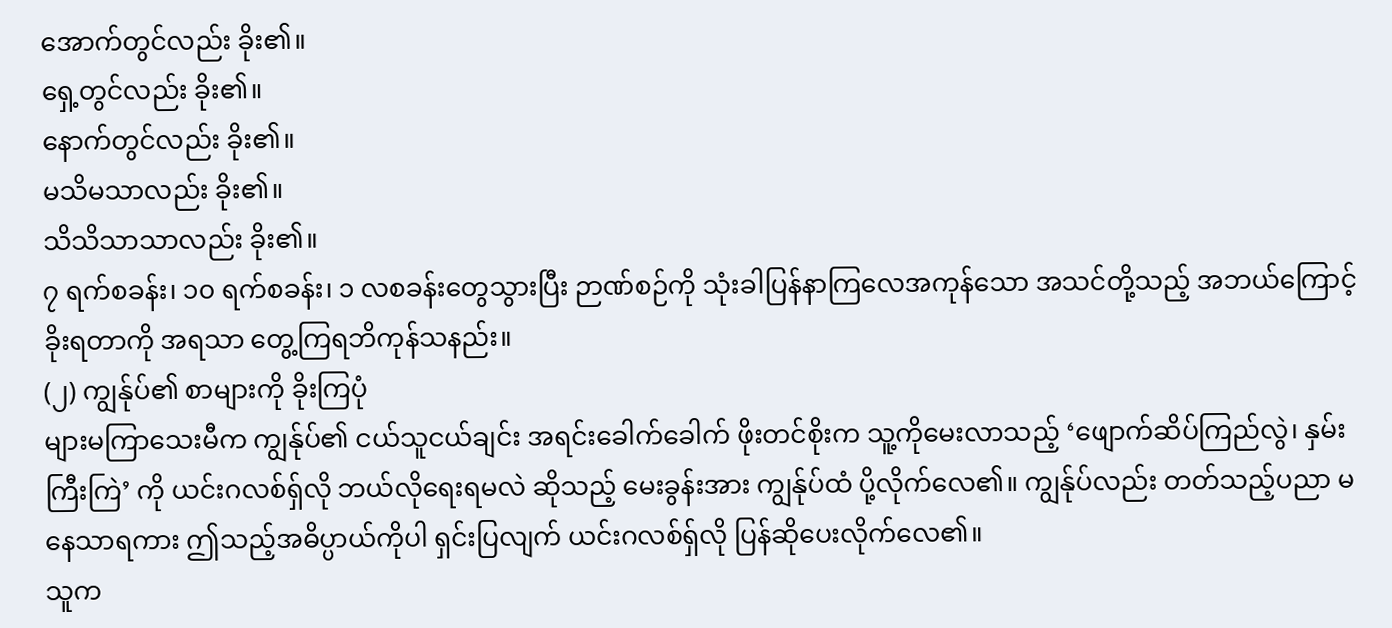အောက်တွင်လည်း ခိုး၏။
ရှေ့တွင်လည်း ခိုး၏။
နောက်တွင်လည်း ခိုး၏။
မသိမသာလည်း ခိုး၏။
သိသိသာသာလည်း ခိုး၏။
၇ ရက်စခန်း၊ ၁၀ ရက်စခန်း၊ ၁ လစခန်းတွေသွားပြီး ဉာဏ်စဉ်ကို သုံးခါပြန်နာကြလေအကုန်သော အသင်တို့သည့် အဘယ်ကြောင့် ခိုးရတာကို အရသာ တွေ့ကြရဘိကုန်သနည်း။
(၂) ကျွန်ုပ်၏ စာများကို ခိုးကြပုံ
များမကြာသေးမီက ကျွန်ုပ်၏ ငယ်သူငယ်ချင်း အရင်းခေါက်ခေါက် ဖိုးတင်စိုးက သူ့ကိုမေးလာသည့် ‘ဖျောက်ဆိပ်ကြည်လွဲ၊ နှမ်းကြီးကြဲ’ ကို ယင်းဂလစ်ရှ်လို ဘယ်လိုရေးရမလဲ ဆိုသည့် မေးခွန်းအား ကျွန်ုပ်ထံ ပို့လိုက်လေ၏။ ကျွန်ုပ်လည်း တတ်သည့်ပညာ မနေသာရကား ဤသည့်အဓိပ္ပာယ်ကိုပါ ရှင်းပြလျက် ယင်းဂလစ်ရှ်လို ပြန်ဆိုပေးလိုက်လေ၏။
သူက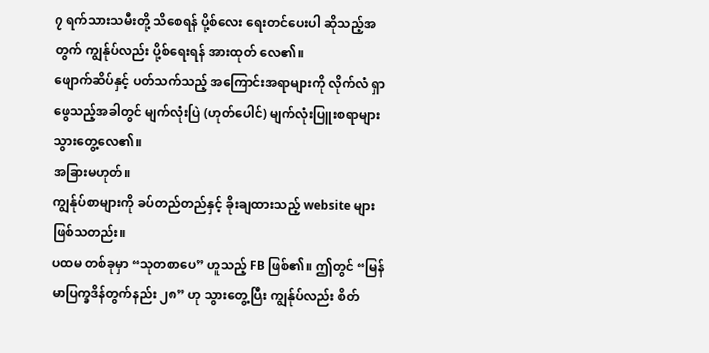၇ ရက်သားသမီးတို့ သိစေရန် ပို့စ်လေး ရေးတင်ပေးပါ ဆိုသည့်အတွက် ကျွန်ုပ်လည်း ပို့စ်ရေးရန် အားထုတ် လေ၏။
ဖျောက်ဆိပ်နှင့် ပတ်သက်သည့် အကြောင်းအရာများကို လိုက်လံ ရှာဖွေသည့်အခါတွင် မျက်လုံးပြဲ (ဟုတ်ပေါင်) မျက်လုံးပြူးစရာများ သွားတွေ့လေ၏။
အခြားမဟုတ်။
ကျွန်ုပ်စာများကို ခပ်တည်တည်နှင့် ခိုးချထားသည့် website များ ဖြစ်သတည်း။
ပထမ တစ်ခုမှာ “သုတစာပေ” ဟူသည့် FB ဖြစ်၏။ ဤတွင် “မြန်မာပြက္ခဒိန်တွက်နည်း ၂၈” ဟု သွားတွေ့ပြီး ကျွန်ုပ်လည်း စိတ်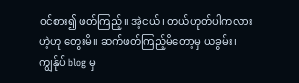ဝင်စား၍ ဖတ်ကြည့်။ အဲ့ငယ်၊ တယ်ဟုတ်ပါကလားဟဲ့ဟု တွေးမိ။ ဆက်ဖတ်ကြည့်မိတော့မှ ယခွမ်း၊ ကျွန်ုပ် blog မှ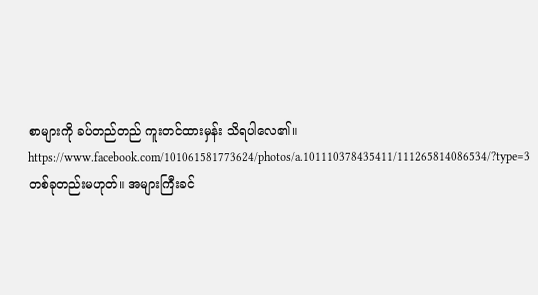စာများကို ခပ်တည်တည် ကူးတင်ထားမှန်း သိရပါလေ၏။
https://www.facebook.com/101061581773624/photos/a.101110378435411/111265814086534/?type=3
တစ်ခုတည်းမဟုတ်။ အများကြီးခင်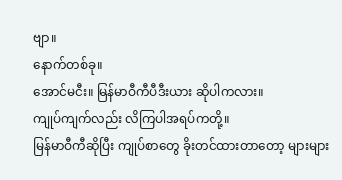ဗျာ။
နောက်တစ်ခု။
အောင်မငီး။ မြန်မာဝီကီပီဒီးယား ဆိုပါကလား။
ကျုပ်ကျက်လည်း လိကြပါအရပ်ကတို့။
မြန်မာဝီကီဆိုပြီး ကျုပ်စာတွေ ခိုးတင်ထားတာတော့ များများ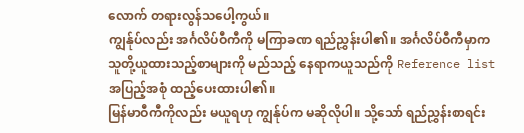လောက် တရားလွန်သပေါ့ကွယ်။
ကျွန်ုပ်လည်း အင်္ဂလိပ်ဝီကီကို မကြာခဏ ရည်ညွှန်းပါ၏။ အင်္ဂလိပ်ဝီကီမှာက သူတို့ယူထားသည့်စာများကို မည်သည့် နေရာကယူသည်ကို Reference list အပြည့်အစုံ ထည့်ပေးထားပါ၏။
မြန်မာဝီကီကိုလည်း မယူရဟု ကျွန်ုပ်က မဆိုလိုပါ။ သို့သော် ရည်ညွှန်းစာရင်း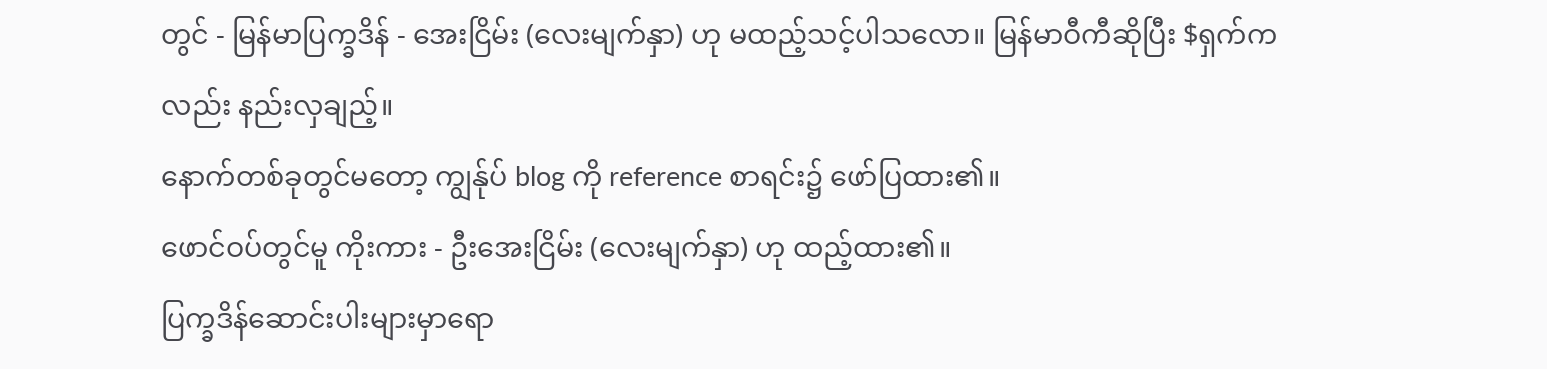တွင် - မြန်မာပြက္ခဒိန် - အေးငြိမ်း (လေးမျက်နှာ) ဟု မထည့်သင့်ပါသလော။ မြန်မာဝီကီဆိုပြီး $ရှက်ကလည်း နည်းလှချည့်။
နောက်တစ်ခုတွင်မတော့ ကျွန်ုပ် blog ကို reference စာရင်း၌ ဖော်ပြထား၏။
ဖောင်ဝပ်တွင်မူ ကိုးကား - ဦးအေးငြိမ်း (လေးမျက်နှာ) ဟု ထည့်ထား၏။
ပြက္ခဒိန်ဆောင်းပါးများမှာရော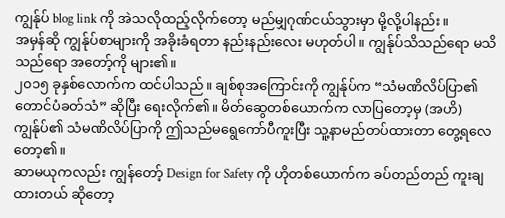ကျွန်ုပ် blog link ကို အဲသလိုထည့်လိုက်တော့ မည်မျှဂုဏ်ငယ်သွားမှာ မို့လို့ပါနည်း။
အမှန်ဆို ကျွန်ုပ်စာများကို အခိုးခံရတာ နည်းနည်းလေး မဟုတ်ပါ။ ကျွန်ုပ်သိသည်ရော မသိသည်ရော အတော့်ကို များ၏။
၂၀၁၅ ခုနှစ်လောက်က ထင်ပါသည်။ ချစ်စုအကြောင်းကို ကျွန်ုပ်က “သံမဏိလိပ်ပြာ၏ တောင်ပံခတ်သံ” ဆိုပြီး ရေးလိုက်၏။ မိတ်ဆွေတစ်ယောက်က လာပြတော့မှ (အဟိ) ကျွန်ုပ်၏ သံမဏိလိပ်ပြာကို ဤသည်မရွေကော်ပီကူးပြီး သူ့နာမည်တပ်ထားတာ တွေ့ရလေတော့၏။
ဆာမယုကလည်း ကျွန်တော့် Design for Safety ကို ဟိုတစ်ယောက်က ခပ်တည်တည် ကူးချထားတယ် ဆိုတော့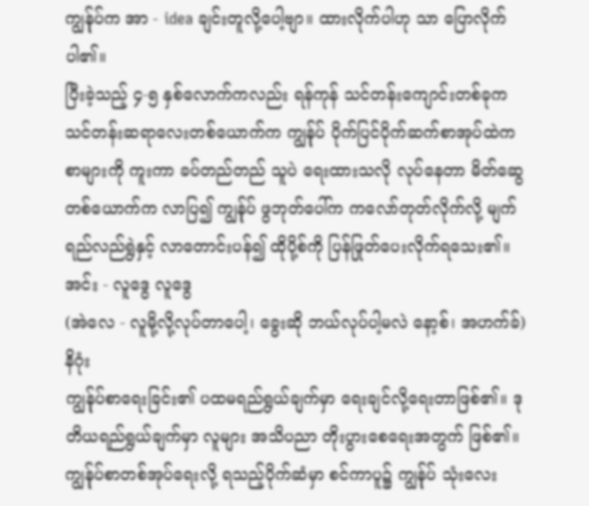ကျွန်ုပ်က အာ - idea ချင်းတူလို့ပေါ့ဗျာ။ ထားလိုက်ပါဟု သာ ပြောလိုက်ပါ၏။
ပြီးခဲ့သည့် ၄-၅ နှစ်လောက်ကလည်း ရန်ကုန် သင်တန်းကျောင်းတစ်ခုက သင်တန်းဆရာလေးတစ်ယောက်က ကျွန်ုပ် ပိုက်ပြင်ပိုက်ဆက်စာအုပ်ထဲက စာများကို ကူးကာ ခပ်တည်တည် သူပဲ ရေးထားသလို လုပ်နေတာ မိတ်ဆွေ တစ်ယောက်က လာပြ၍ ကျွန်ုပ် ဖွဘုတ်ပေါ်က ကလော်တုတ်လိုက်လို့ မျက်ရည်လည်ရွဲနှင့် လာတောင်းပန်၍ ထိုပို့စ်ကို ပြန်ဖြုတ်ပေးလိုက်ရသေး၏။
အင်း - လူဒွေ လူဒွေ
(အဲလေ - လူမို့လို့လုပ်တာပေါ့၊ ခွေးဆို ဘယ်လုပ်ပါ့မလဲ နော့စ်၊ အဟက်ခ်)
နိဂုံး
ကျွန်ုပ်စာရေးခြင်း၏ ပထမရည်ရွယ်ချက်မှာ ရေးချင်လို့ရေးတာဖြစ်၏။ ဒုတိယရည်ရွယ်ချက်မှာ လူများ အသိပညာ တိုးပွားစေရေးအတွက် ဖြစ်၏။ ကျွန်ုပ်စာတစ်အုပ်ရေးလို့ ရသည့်ပိုက်ဆံမှာ စင်ကာပူ၌ ကျွန်ုပ် သုံးလေး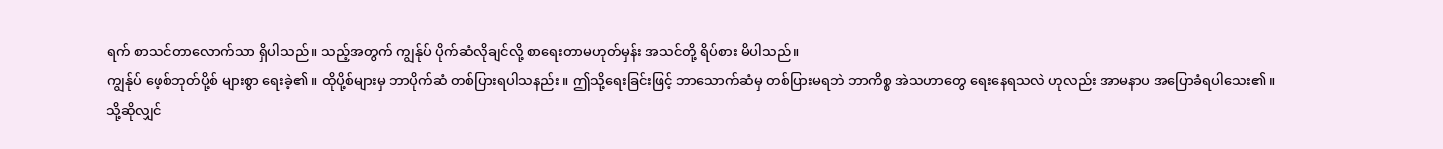ရက် စာသင်တာလောက်သာ ရှိပါသည်။ သည့်အတွက် ကျွန်ုပ် ပိုက်ဆံလိုချင်လို့ စာရေးတာမဟုတ်မှန်း အသင်တို့ ရိပ်စား မိပါသည်။
ကျွန်ုပ် ဖေ့စ်ဘုတ်ပို့စ် များစွာ ရေးခဲ့၏။ ထိုပို့စ်များမှ ဘာပိုက်ဆံ တစ်ပြားရပါသနည်း။ ဤသို့ရေးခြင်းဖြင့် ဘာသောက်ဆံမှ တစ်ပြားမရဘဲ ဘာကိစ္စ အဲသဟာတွေ ရေးနေရသလဲ ဟုလည်း အာမနာပ အပြောခံရပါသေး၏။
သို့ဆိုလျှင်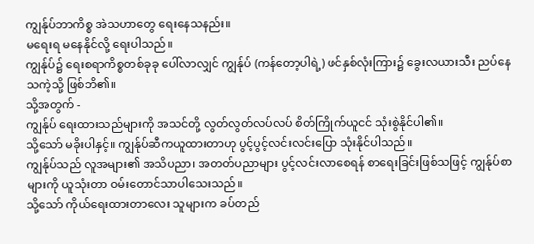ကျွန်ုပ်ဘာကိစ္စ အဲသဟာတွေ ရေးနေသနည်း။
မရေးရ မနေနိုင်လို့ ရေးပါသည်။
ကျွန်ုပ်၌ ရေးစရာကိစ္စတစ်ခုခု ပေါ်လာလျှင် ကျွန်ုပ် (ကန်တော့ပါရဲ့) ဖင်နှစ်လုံးကြား၌ ခွေးလယားသီး ညပ်နေသကဲ့သို့ ဖြစ်ဘိ၏။
သို့အတွက် -
ကျွန်ုပ် ရေးထားသည်များကို အသင်တို့ လွတ်လွတ်လပ်လပ် စိတ်ကြိုက်ယူငင် သုံးစွဲနိုင်ပါ၏။
သို့သော် မခိုးပါနှင့်။ ကျွန်ုပ်ဆီကယူထားတာဟု ပွင့်ပွင့်လင်းလင်းပြော သုံးနိုင်ပါသည်။
ကျွန်ုပ်သည် လူအများ၏ အသိပညာ၊ အတတ်ပညာများ ပွင့်လင်းလာစေရန် စာရေးခြင်းဖြစ်သဖြင့် ကျွန်ုပ်စာများကို ယူသုံးတာ ဝမ်းတောင်သာပါသေးသည်။
သို့သော် ကိုယ်ရေးထားတာလေး သူများက ခပ်တည်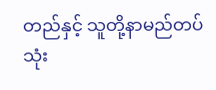တည်နှင့် သူတို့နာမည်တပ် သုံး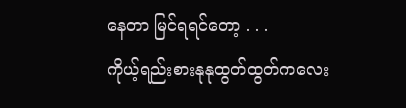နေတာ မြင်ရရင်တော့ . . .
ကိုယ့်ရည်းစားနုနုထွတ်ထွတ်ကလေး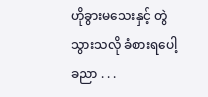ဟိုခွားမသေးနှင့် တွဲသွားသလို ခံစားရပေါ့ခညာ . . .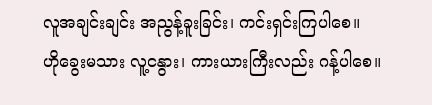လူအချင်းချင်း အညွန့်ခူးခြင်း၊ ကင်းရှင်းကြပါစေ။
ဟိုခွေးမသား လူ့ငနွား၊ ကားယားကြီးလည်း ဂန့်ပါစေ။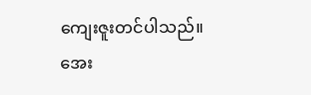ကျေးဇူးတင်ပါသည်။
အေး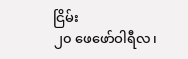ငြိမ်း
၂၀ ဖေဖော်ဝါရီလ၊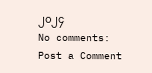၂၀၂၄
No comments:
Post a Comment